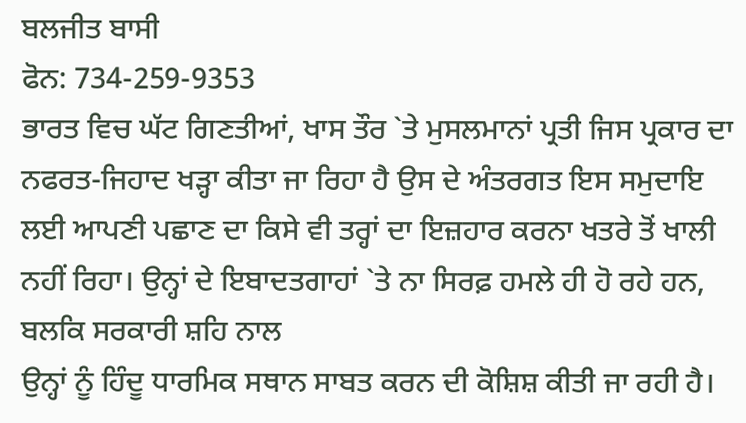ਬਲਜੀਤ ਬਾਸੀ
ਫੋਨ: 734-259-9353
ਭਾਰਤ ਵਿਚ ਘੱਟ ਗਿਣਤੀਆਂ, ਖਾਸ ਤੌਰ `ਤੇ ਮੁਸਲਮਾਨਾਂ ਪ੍ਰਤੀ ਜਿਸ ਪ੍ਰਕਾਰ ਦਾ ਨਫਰਤ-ਜਿਹਾਦ ਖੜ੍ਹਾ ਕੀਤਾ ਜਾ ਰਿਹਾ ਹੈ ਉਸ ਦੇ ਅੰਤਰਗਤ ਇਸ ਸਮੁਦਾਇ ਲਈ ਆਪਣੀ ਪਛਾਣ ਦਾ ਕਿਸੇ ਵੀ ਤਰ੍ਹਾਂ ਦਾ ਇਜ਼ਹਾਰ ਕਰਨਾ ਖਤਰੇ ਤੋਂ ਖਾਲੀ ਨਹੀਂ ਰਿਹਾ। ਉਨ੍ਹਾਂ ਦੇ ਇਬਾਦਤਗਾਹਾਂ `ਤੇ ਨਾ ਸਿਰਫ਼ ਹਮਲੇ ਹੀ ਹੋ ਰਹੇ ਹਨ, ਬਲਕਿ ਸਰਕਾਰੀ ਸ਼ਹਿ ਨਾਲ
ਉਨ੍ਹਾਂ ਨੂੰ ਹਿੰਦੂ ਧਾਰਮਿਕ ਸਥਾਨ ਸਾਬਤ ਕਰਨ ਦੀ ਕੋਸ਼ਿਸ਼ ਕੀਤੀ ਜਾ ਰਹੀ ਹੈ।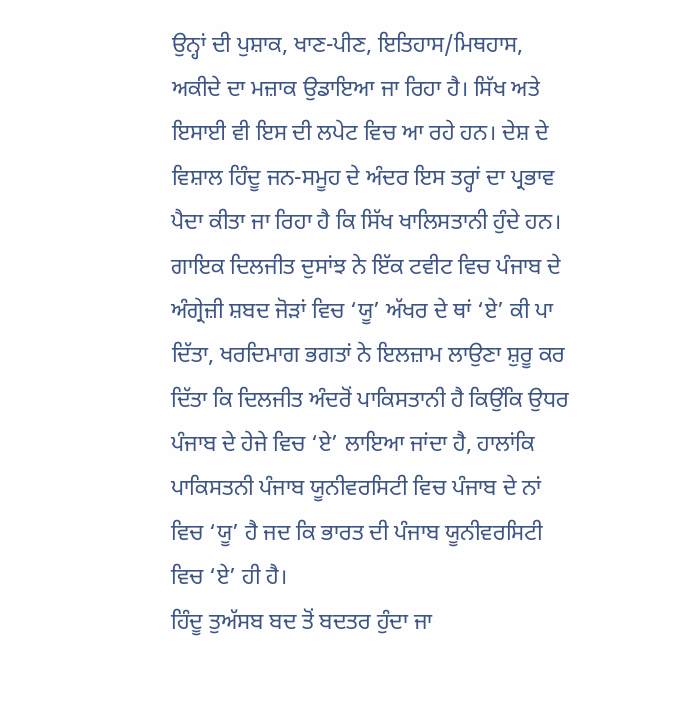ਉਨ੍ਹਾਂ ਦੀ ਪੁਸ਼ਾਕ, ਖਾਣ-ਪੀਣ, ਇਤਿਹਾਸ/ਮਿਥਹਾਸ, ਅਕੀਦੇ ਦਾ ਮਜ਼ਾਕ ਉਡਾਇਆ ਜਾ ਰਿਹਾ ਹੈ। ਸਿੱਖ ਅਤੇ ਇਸਾਈ ਵੀ ਇਸ ਦੀ ਲਪੇਟ ਵਿਚ ਆ ਰਹੇ ਹਨ। ਦੇਸ਼ ਦੇ ਵਿਸ਼ਾਲ ਹਿੰਦੂ ਜਨ-ਸਮੂਹ ਦੇ ਅੰਦਰ ਇਸ ਤਰ੍ਹਾਂ ਦਾ ਪ੍ਰਭਾਵ ਪੈਦਾ ਕੀਤਾ ਜਾ ਰਿਹਾ ਹੈ ਕਿ ਸਿੱਖ ਖਾਲਿਸਤਾਨੀ ਹੁੰਦੇ ਹਨ। ਗਾਇਕ ਦਿਲਜੀਤ ਦੁਸਾਂਝ ਨੇ ਇੱਕ ਟਵੀਟ ਵਿਚ ਪੰਜਾਬ ਦੇ ਅੰਗ੍ਰੇਜ਼ੀ ਸ਼ਬਦ ਜੋੜਾਂ ਵਿਚ ‘ਯੂ’ ਅੱਖਰ ਦੇ ਥਾਂ ‘ਏ’ ਕੀ ਪਾ ਦਿੱਤਾ, ਖਰਦਿਮਾਗ ਭਗਤਾਂ ਨੇ ਇਲਜ਼ਾਮ ਲਾਉਣਾ ਸ਼ੁਰੂ ਕਰ ਦਿੱਤਾ ਕਿ ਦਿਲਜੀਤ ਅੰਦਰੋਂ ਪਾਕਿਸਤਾਨੀ ਹੈ ਕਿਉਂਕਿ ਉਧਰ ਪੰਜਾਬ ਦੇ ਹੇਜੇ ਵਿਚ ‘ਏ’ ਲਾਇਆ ਜਾਂਦਾ ਹੈ, ਹਾਲਾਂਕਿ ਪਾਕਿਸਤਨੀ ਪੰਜਾਬ ਯੂਨੀਵਰਸਿਟੀ ਵਿਚ ਪੰਜਾਬ ਦੇ ਨਾਂ ਵਿਚ ‘ਯੂ’ ਹੈ ਜਦ ਕਿ ਭਾਰਤ ਦੀ ਪੰਜਾਬ ਯੂਨੀਵਰਸਿਟੀ ਵਿਚ ‘ਏ’ ਹੀ ਹੈ।
ਹਿੰਦੂ ਤੁਅੱਸਬ ਬਦ ਤੋਂ ਬਦਤਰ ਹੁੰਦਾ ਜਾ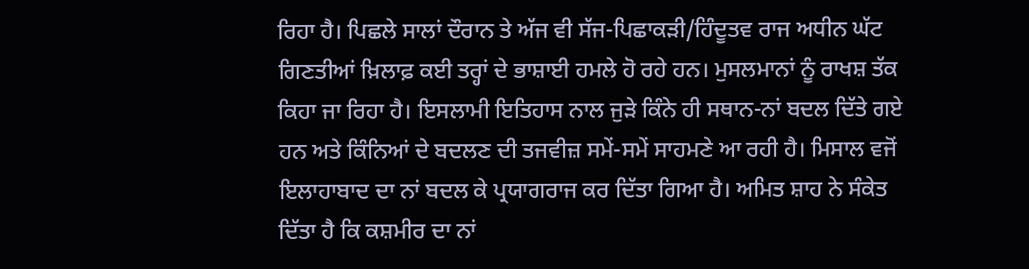ਰਿਹਾ ਹੈ। ਪਿਛਲੇ ਸਾਲਾਂ ਦੌਰਾਨ ਤੇ ਅੱਜ ਵੀ ਸੱਜ-ਪਿਛਾਕੜੀ/ਹਿੰਦੂਤਵ ਰਾਜ ਅਧੀਨ ਘੱਟ ਗਿਣਤੀਆਂ ਖ਼ਿਲਾਫ਼ ਕਈ ਤਰ੍ਹਾਂ ਦੇ ਭਾਸ਼ਾਈ ਹਮਲੇ ਹੋ ਰਹੇ ਹਨ। ਮੁਸਲਮਾਨਾਂ ਨੂੰ ਰਾਖਸ਼ ਤੱਕ ਕਿਹਾ ਜਾ ਰਿਹਾ ਹੈ। ਇਸਲਾਮੀ ਇਤਿਹਾਸ ਨਾਲ ਜੁੜੇ ਕਿੰਨੇ ਹੀ ਸਥਾਨ-ਨਾਂ ਬਦਲ ਦਿੱਤੇ ਗਏ ਹਨ ਅਤੇ ਕਿੰਨਿਆਂ ਦੇ ਬਦਲਣ ਦੀ ਤਜਵੀਜ਼ ਸਮੇਂ-ਸਮੇਂ ਸਾਹਮਣੇ ਆ ਰਹੀ ਹੈ। ਮਿਸਾਲ ਵਜੋਂ ਇਲਾਹਾਬਾਦ ਦਾ ਨਾਂ ਬਦਲ ਕੇ ਪ੍ਰਯਾਗਰਾਜ ਕਰ ਦਿੱਤਾ ਗਿਆ ਹੈ। ਅਮਿਤ ਸ਼ਾਹ ਨੇ ਸੰਕੇਤ ਦਿੱਤਾ ਹੈ ਕਿ ਕਸ਼ਮੀਰ ਦਾ ਨਾਂ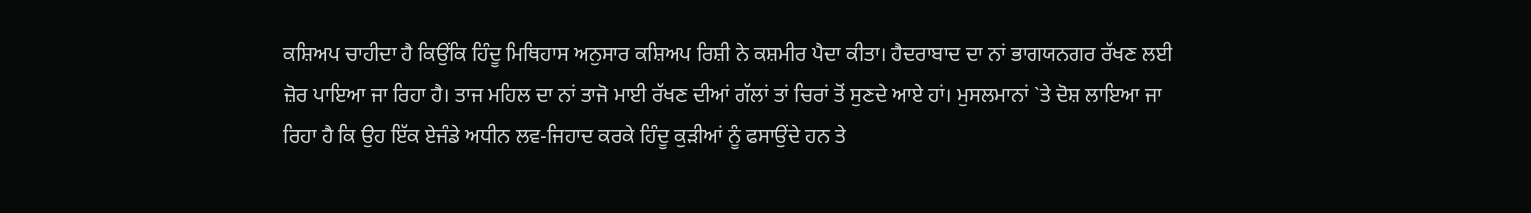ਕਸ਼ਿਅਪ ਚਾਹੀਦਾ ਹੈ ਕਿਉਂਕਿ ਹਿੰਦੂ ਮਿਥਿਹਾਸ ਅਨੁਸਾਰ ਕਸ਼ਿਅਪ ਰਿਸ਼ੀ ਨੇ ਕਸ਼ਮੀਰ ਪੈਦਾ ਕੀਤਾ। ਹੈਦਰਾਬਾਦ ਦਾ ਨਾਂ ਭਾਗਯਨਗਰ ਰੱਖਣ ਲਈ ਜ਼ੋਰ ਪਾਇਆ ਜਾ ਰਿਹਾ ਹੈ। ਤਾਜ ਮਹਿਲ ਦਾ ਨਾਂ ਤਾਜੋ ਮਾਈ ਰੱਖਣ ਦੀਆਂ ਗੱਲਾਂ ਤਾਂ ਚਿਰਾਂ ਤੋਂ ਸੁਣਦੇ ਆਏ ਹਾਂ। ਮੁਸਲਮਾਨਾਂ `ਤੇ ਦੋਸ਼ ਲਾਇਆ ਜਾ ਰਿਹਾ ਹੈ ਕਿ ਉਹ ਇੱਕ ਏਜੰਡੇ ਅਧੀਨ ਲਵ-ਜਿਹਾਦ ਕਰਕੇ ਹਿੰਦੂ ਕੁੜੀਆਂ ਨੂੰ ਫਸਾਉਂਦੇ ਹਨ ਤੇ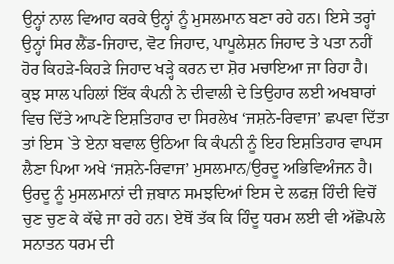ਉਨ੍ਹਾਂ ਨਾਲ ਵਿਆਹ ਕਰਕੇ ਉਨ੍ਹਾਂ ਨੂੰ ਮੁਸਲਮਾਨ ਬਣਾ ਰਹੇ ਹਨ। ਇਸੇ ਤਰ੍ਹਾਂ ਉਨ੍ਹਾਂ ਸਿਰ ਲੈਂਡ-ਜਿਹਾਦ, ਵੋਟ ਜਿਹਾਦ, ਪਾਪੂਲੇਸ਼ਨ ਜਿਹਾਦ ਤੇ ਪਤਾ ਨਹੀਂ ਹੋਰ ਕਿਹੜੇ-ਕਿਹੜੇ ਜਿਹਾਦ ਖੜ੍ਹੇ ਕਰਨ ਦਾ ਸ਼ੋਰ ਮਚਾਇਆ ਜਾ ਰਿਹਾ ਹੈ। ਕੁਝ ਸਾਲ ਪਹਿਲਾਂ ਇੱਕ ਕੰਪਨੀ ਨੇ ਦੀਵਾਲੀ ਦੇ ਤਿਉਹਾਰ ਲਈ ਅਖਬਾਰਾਂ ਵਿਚ ਦਿੱਤੇ ਆਪਣੇ ਇਸ਼ਤਿਹਾਰ ਦਾ ਸਿਰਲੇਖ ‘ਜਸ਼ਨੇ-ਰਿਵਾਜ’ ਛਪਵਾ ਦਿੱਤਾ ਤਾਂ ਇਸ `ਤੇ ਏਨਾ ਬਵਾਲ ਉਠਿਆ ਕਿ ਕੰਪਨੀ ਨੂੰ ਇਹ ਇਸ਼ਤਿਹਾਰ ਵਾਪਸ ਲੈਣਾ ਪਿਆ ਅਖੇ ‘ਜਸ਼ਨੇ-ਰਿਵਾਜ’ ਮੁਸਲਮਾਨ/ਉਰਦੂ ਅਭਿਵਿਅੰਜਨ ਹੈ। ਉਰਦੂ ਨੂੰ ਮੁਸਲਮਾਨਾਂ ਦੀ ਜ਼ਬਾਨ ਸਮਝਦਿਆਂ ਇਸ ਦੇ ਲਫਜ਼ ਹਿੰਦੀ ਵਿਚੋਂ ਚੁਣ ਚੁਣ ਕੇ ਕੱਢੇ ਜਾ ਰਹੇ ਹਨ। ਏਥੋਂ ਤੱਕ ਕਿ ਹਿੰਦੂ ਧਰਮ ਲਈ ਵੀ ਅੱਛੋਪਲੇ ਸਨਾਤਨ ਧਰਮ ਦੀ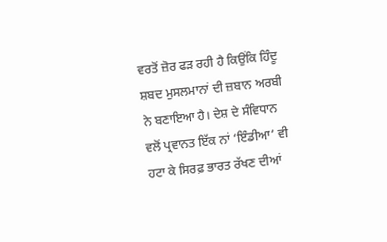ਵਰਤੋਂ ਜ਼ੋਰ ਫੜ ਰਹੀ ਹੈ ਕਿਉਂਕਿ ਹਿੰਦੂ ਸ਼ਬਦ ਮੁਸਲਮਾਨਾਂ ਦੀ ਜ਼ਬਾਨ ਅਰਬੀ ਨੇ ਬਣਾਇਆ ਹੈ। ਦੇਸ਼ ਦੇ ਸੰਵਿਧਾਨ ਵਲੋਂ ਪ੍ਰਵਾਨਤ ਇੱਕ ਨਾਂ ‘ਇੰਡੀਆ’ ਵੀ ਹਟਾ ਕੇ ਸਿਰਫ਼ ਭਾਰਤ ਰੱਖਣ ਦੀਆਂ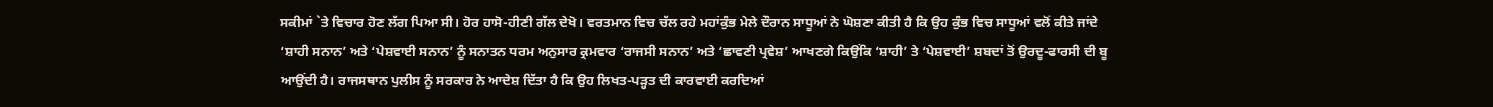ਸਕੀਮਾਂ `ਤੇ ਵਿਚਾਰ ਹੋਣ ਲੱਗ ਪਿਆ ਸੀ। ਹੋਰ ਹਾਸੋ-ਹੀਣੀ ਗੱਲ ਦੇਖੋ। ਵਰਤਮਾਨ ਵਿਚ ਚੱਲ ਰਹੇ ਮਹਾਂਕੁੰਭ ਮੇਲੇ ਦੌਰਾਨ ਸਾਧੂਆਂ ਨੇ ਘੋਸ਼ਣਾ ਕੀਤੀ ਹੈ ਕਿ ਉਹ ਕੁੰਭ ਵਿਚ ਸਾਧੂਆਂ ਵਲੋਂ ਕੀਤੇ ਜਾਂਦੇ ‘ਸ਼ਾਹੀ ਸਨਾਨ’ ਅਤੇ ‘ਪੇਸ਼ਵਾਈ ਸਨਾਨ’ ਨੂੰ ਸਨਾਤਨ ਧਰਮ ਅਨੁਸਾਰ ਕ੍ਰਮਵਾਰ ‘ਰਾਜਸੀ ਸਨਾਨ’ ਅਤੇ ‘ਛਾਵਣੀ ਪ੍ਰਵੇਸ਼’ ਆਖਣਗੇ ਕਿਉਂਕਿ ‘ਸ਼ਾਹੀ’ ਤੇ ‘ਪੇਸ਼ਵਾਈ’ ਸ਼ਬਦਾਂ ਤੋਂ ਉਰਦੂ-ਫਾਰਸੀ ਦੀ ਬੂ ਆਉਂਦੀ ਹੈ। ਰਾਜਸਥਾਨ ਪੁਲੀਸ ਨੂੰ ਸਰਕਾਰ ਨੇ ਆਦੇਸ਼ ਦਿੱਤਾ ਹੈ ਕਿ ਉਹ ਲਿਖਤ-ਪੜ੍ਹਤ ਦੀ ਕਾਰਵਾਈ ਕਰਦਿਆਂ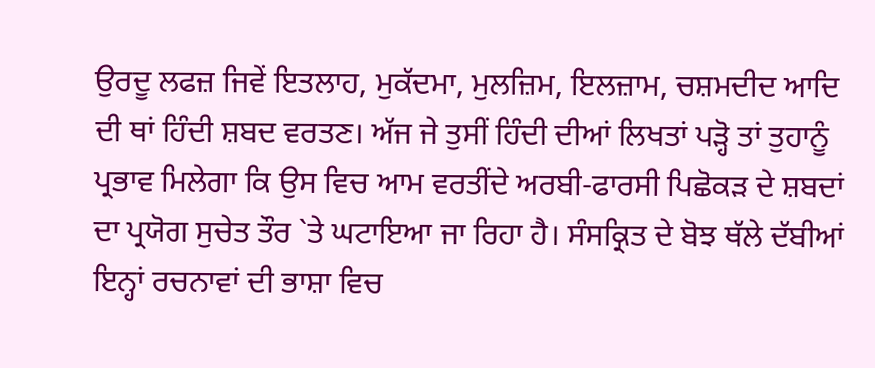ਉਰਦੂ ਲਫਜ਼ ਜਿਵੇਂ ਇਤਲਾਹ, ਮੁਕੱਦਮਾ, ਮੁਲਜ਼ਿਮ, ਇਲਜ਼ਾਮ, ਚਸ਼ਮਦੀਦ ਆਦਿ ਦੀ ਥਾਂ ਹਿੰਦੀ ਸ਼ਬਦ ਵਰਤਣ। ਅੱਜ ਜੇ ਤੁਸੀਂ ਹਿੰਦੀ ਦੀਆਂ ਲਿਖਤਾਂ ਪੜ੍ਹੋ ਤਾਂ ਤੁਹਾਨੂੰ ਪ੍ਰਭਾਵ ਮਿਲੇਗਾ ਕਿ ਉਸ ਵਿਚ ਆਮ ਵਰਤੀਂਦੇ ਅਰਬੀ-ਫਾਰਸੀ ਪਿਛੋਕੜ ਦੇ ਸ਼ਬਦਾਂ ਦਾ ਪ੍ਰਯੋਗ ਸੁਚੇਤ ਤੌਰ `ਤੇ ਘਟਾਇਆ ਜਾ ਰਿਹਾ ਹੈ। ਸੰਸਕ੍ਰਿਤ ਦੇ ਬੋਝ ਥੱਲੇ ਦੱਬੀਆਂ ਇਨ੍ਹਾਂ ਰਚਨਾਵਾਂ ਦੀ ਭਾਸ਼ਾ ਵਿਚ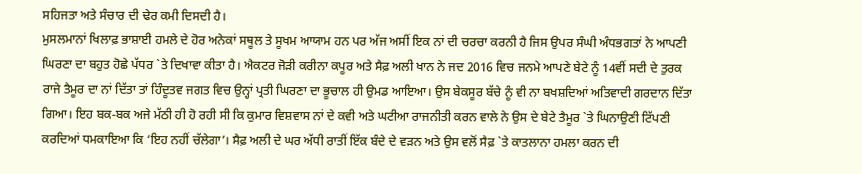ਸਹਿਜਤਾ ਅਤੇ ਸੰਚਾਰ ਦੀ ਢੇਰ ਕਮੀ ਦਿਸਦੀ ਹੈ।
ਮੁਸਲਮਾਨਾਂ ਖਿਲਾਫ਼ ਭਾਸ਼ਾਈ ਹਮਲੇ ਦੇ ਹੋਰ ਅਨੇਕਾਂ ਸਥੂਲ ਤੇ ਸੂਖਮ ਆਯਾਮ ਹਨ ਪਰ ਅੱਜ ਅਸੀਂ ਇਕ ਨਾਂ ਦੀ ਚਰਚਾ ਕਰਨੀ ਹੈ ਜਿਸ ਉਪਰ ਸੰਘੀ ਅੰਧਭਗਤਾਂ ਨੇ ਆਪਣੀ ਘਿਰਣਾ ਦਾ ਬਹੁਤ ਹੋਛੇ ਪੱਧਰ `ਤੇ ਦਿਖਾਵਾ ਕੀਤਾ ਹੈ। ਐਕਟਰ ਜੋੜੀ ਕਰੀਨਾ ਕਪੂਰ ਅਤੇ ਸੈਫ਼ ਅਲੀ ਖਾਨ ਨੇ ਜਦ 2016 ਵਿਚ ਜਨਮੇ ਆਪਣੇ ਬੇਟੇ ਨੂੰ 14ਵੀਂ ਸਦੀ ਦੇ ਤੁਰਕ ਰਾਜੇ ਤੈਮੂਰ ਦਾ ਨਾਂ ਦਿੱਤਾ ਤਾਂ ਹਿੰਦੂਤਵ ਜਗਤ ਵਿਚ ਉਨ੍ਹਾਂ ਪ੍ਰਤੀ ਘਿਰਣਾ ਦਾ ਭੂਚਾਲ ਹੀ ਉਮਡ ਆਇਆ। ਉਸ ਬੇਕਸੂਰ ਬੱਚੇ ਨੂੰ ਵੀ ਨਾ ਬਖਸ਼ਦਿਆਂ ਅਤਿਵਾਦੀ ਗਰਦਾਨ ਦਿੱਤਾ ਗਿਆ। ਇਹ ਬਕ-ਬਕ ਅਜੇ ਮੱਠੀ ਹੀ ਹੋ ਰਹੀ ਸੀ ਕਿ ਕੁਮਾਰ ਵਿਸ਼ਵਾਸ ਨਾਂ ਦੇ ਕਵੀ ਅਤੇ ਘਟੀਆ ਰਾਜਨੀਤੀ ਕਰਨ ਵਾਲੇ ਨੇ ਉਸ ਦੇ ਬੇਟੇ ਤੈਮੂਰ `ਤੇ ਘਿਨਾਉਣੀ ਟਿੱਪਣੀ ਕਰਦਿਆਂ ਧਮਕਾਇਆ ਕਿ ‘ਇਹ ਨਹੀਂ ਚੱਲੇਗਾ’। ਸੈਫ਼ ਅਲੀ ਦੇ ਘਰ ਅੱਧੀ ਰਾਤੀਂ ਇੱਕ ਬੰਦੇ ਦੇ ਵੜਨ ਅਤੇ ਉਸ ਵਲੋਂ ਸੈਫ਼ `ਤੇ ਕਾਤਲਾਨਾ ਹਮਲਾ ਕਰਨ ਦੀ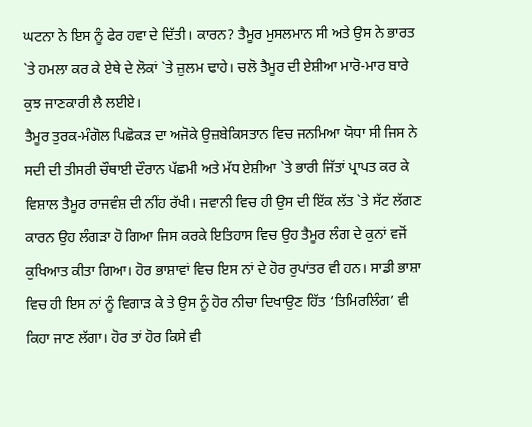ਘਟਨਾ ਨੇ ਇਸ ਨੂੰ ਫੇਰ ਹਵਾ ਦੇ ਦਿੱਤੀ। ਕਾਰਨ? ਤੈਮੂਰ ਮੁਸਲਮਾਨ ਸੀ ਅਤੇ ਉਸ ਨੇ ਭਾਰਤ `ਤੇ ਹਮਲਾ ਕਰ ਕੇ ਏਥੇ ਦੇ ਲੋਕਾਂ `ਤੇ ਜ਼ੁਲਮ ਢਾਹੇ। ਚਲੋ ਤੈਮੂਰ ਦੀ ਏਸ਼ੀਆ ਮਾਰੋ-ਮਾਰ ਬਾਰੇ ਕੁਝ ਜਾਣਕਾਰੀ ਲੈ ਲਈਏ।
ਤੈਮੂਰ ਤੁਰਕ-ਮੰਗੋਲ ਪਿਛੋਕੜ ਦਾ ਅਜੋਕੇ ਉਜ਼ਬੇਕਿਸਤਾਨ ਵਿਚ ਜਨਮਿਆ ਯੋਧਾ ਸੀ ਜਿਸ ਨੇ ਸਦੀ ਦੀ ਤੀਸਰੀ ਚੌਥਾਈ ਦੌਰਾਨ ਪੱਛਮੀ ਅਤੇ ਮੱਧ ਏਸ਼ੀਆ `ਤੇ ਭਾਰੀ ਜਿੱਤਾਂ ਪ੍ਰਾਪਤ ਕਰ ਕੇ ਵਿਸ਼ਾਲ ਤੈਮੂਰ ਰਾਜਵੰਸ਼ ਦੀ ਨੀਂਹ ਰੱਖੀ। ਜਵਾਨੀ ਵਿਚ ਹੀ ਉਸ ਦੀ ਇੱਕ ਲੱਤ `ਤੇ ਸੱਟ ਲੱਗਣ ਕਾਰਨ ਉਹ ਲੰਗੜਾ ਹੋ ਗਿਆ ਜਿਸ ਕਰਕੇ ਇਤਿਹਾਸ ਵਿਚ ਉਹ ਤੈਮੂਰ ਲੰਗ ਦੇ ਕੁਨਾਂ ਵਜੋਂ ਕੁਖਿਆਤ ਕੀਤਾ ਗਿਆ। ਹੋਰ ਭਾਸ਼ਾਵਾਂ ਵਿਚ ਇਸ ਨਾਂ ਦੇ ਹੋਰ ਰੁਪਾਂਤਰ ਵੀ ਹਨ। ਸਾਡੀ ਭਾਸ਼ਾ ਵਿਚ ਹੀ ਇਸ ਨਾਂ ਨੂੰ ਵਿਗਾੜ ਕੇ ਤੇ ਉਸ ਨੂੰ ਹੋਰ ਨੀਚਾ ਦਿਖਾਉਣ ਹਿੱਤ ‘ਤਿਮਿਰਲਿੰਗ’ ਵੀ ਕਿਹਾ ਜਾਣ ਲੱਗਾ। ਹੋਰ ਤਾਂ ਹੋਰ ਕਿਸੇ ਵੀ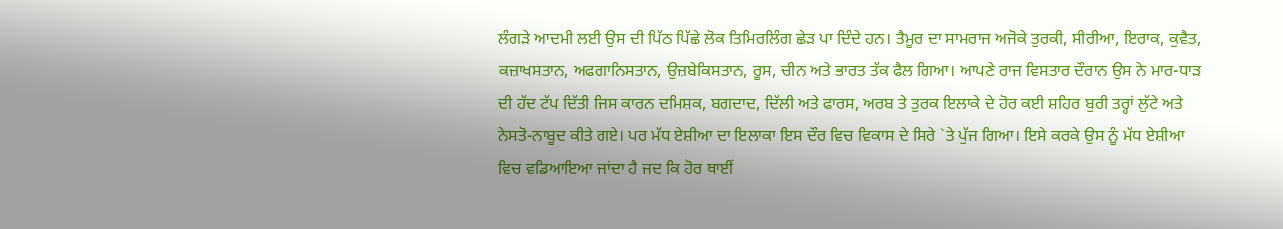ਲੰਗੜੇ ਆਦਮੀ ਲਈ ਉਸ ਦੀ ਪਿੱਠ ਪਿੱਛੇ ਲੋਕ ਤਿਮਿਰਲਿੰਗ ਛੇੜ ਪਾ ਦਿੰਦੇ ਹਨ। ਤੈਮੂਰ ਦਾ ਸਾਮਰਾਜ ਅਜੋਕੇ ਤੁਰਕੀ, ਸੀਰੀਆ, ਇਰਾਕ, ਕੁਵੈਤ, ਕਜ਼ਾਖਸਤਾਨ, ਅਫਗਾਨਿਸਤਾਨ, ਉਜ਼ਬੇਕਿਸਤਾਨ, ਰੂਸ, ਚੀਨ ਅਤੇ ਭਾਰਤ ਤੱਕ ਫੈਲ ਗਿਆ। ਆਪਣੇ ਰਾਜ ਵਿਸਤਾਰ ਦੌਰਾਨ ਉਸ ਨੇ ਮਾਰ-ਧਾੜ ਦੀ ਹੱਦ ਟੱਪ ਦਿੱਤੀ ਜਿਸ ਕਾਰਨ ਦਮਿਸ਼ਕ, ਬਗਦਾਦ, ਦਿੱਲੀ ਅਤੇ ਫਾਰਸ, ਅਰਬ ਤੇ ਤੁਰਕ ਇਲਾਕੇ ਦੇ ਹੋਰ ਕਈ ਸ਼ਹਿਰ ਬੁਰੀ ਤਰ੍ਹਾਂ ਲੁੱਟੇ ਅਤੇ ਨੇਸਤੋ-ਨਾਬੂਦ ਕੀਤੇ ਗਏ। ਪਰ ਮੱਧ ਏਸ਼ੀਆ ਦਾ ਇਲਾਕਾ ਇਸ ਦੌਰ ਵਿਚ ਵਿਕਾਸ ਦੇ ਸਿਰੇ `ਤੇ ਪੁੱਜ ਗਿਆ। ਇਸੇ ਕਰਕੇ ਉਸ ਨੂੰ ਮੱਧ ਏਸ਼ੀਆ ਵਿਚ ਵਡਿਆਇਆ ਜਾਂਦਾ ਹੈ ਜਦ ਕਿ ਹੋਰ ਥਾਈਂ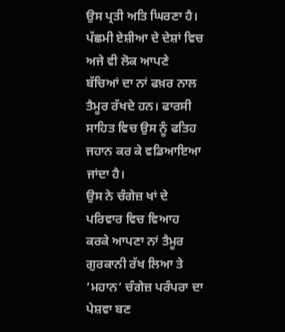ਉਸ ਪ੍ਰਤੀ ਅਤਿ ਘਿਰਣਾ ਹੈ। ਪੱਛਮੀ ਏਸ਼ੀਆ ਦੇ ਦੇਸ਼ਾਂ ਵਿਚ ਅਜੇ ਵੀ ਲੋਕ ਆਪਣੇ ਬੱਚਿਆਂ ਦਾ ਨਾਂ ਫਖ਼ਰ ਨਾਲ ਤੈਮੂਰ ਰੱਖਦੇ ਹਨ। ਫਾਰਸੀ ਸਾਹਿਤ ਵਿਚ ਉਸ ਨੂੰ ਫਤਿਹ ਜਹਾਨ ਕਰ ਕੇ ਵਡਿਆਇਆ ਜਾਂਦਾ ਹੈ।
ਉਸ ਨੇ ਚੰਗੇਜ਼ ਖਾਂ ਦੇ ਪਰਿਵਾਰ ਵਿਚ ਵਿਆਹ ਕਰਕੇ ਆਪਣਾ ਨਾਂ ਤੈਮੂਰ ਗੁਰਕਾਨੀ ਰੱਖ ਲਿਆ ਤੇ ‘ਮਹਾਨ’ ਚੰਗੇਜ਼ ਪਰੰਪਰਾ ਦਾ ਪੇਸ਼ਵਾ ਬਣ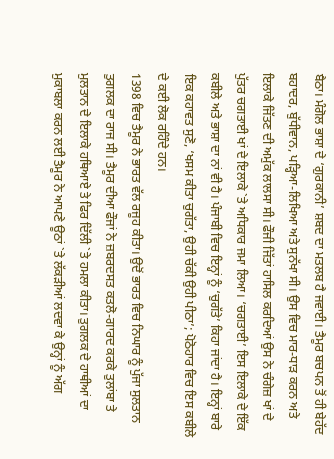ਬੈਠਾ। ਮੰਗੋਲ ਭਾਸ਼ਾ ਦੇ ‘ਗੁਰਕਾਨੀ’ ਸ਼ਬਦ ਦਾ ਮਤਲਬ ਹੈ ਜਵਾਈ। ਤੈਮੂਰ ਬਚਪਨ ਤੋਂ ਹੀ ਬੇਹੱਦ ਬਹਾਦਰ, ਬੁੱਧੀਵਾਨ, ਪੜ੍ਹਿਆ-ਲਿਖਿਆ ਅਤੇ ਸੁਨੱਖਾ ਸੀ। ਉਸ ਵਿਚ ਮਾਰ-ਧਾੜ ਕਰਨ ਅਤੇ ਇਲਾਕੇ ਜਿੱਤਣ ਦੀ ਅਮੁੱਕ ਲਾਲਸਾ ਸੀ। ਫੌਜੀ ਜਿੱਤਾਂ ਹਾਸਿਲ ਕਰਦਿਆਂ ਉਸ ਨੇ ਚੰਗੇਜ਼ ਖਾਂ ਦੇ ਪੁੱਤਰ ਚਗਤਾਈ ਖਾਂ ਦੇ ਇਲਾਕੇ `ਤੇ ਅਧਿਕਾਰ ਜਮਾ ਲਿਆ। ‘ਚਗਤਾਈ’ ਇਸ ਇਲਾਕੇ ਦੇ ਇੱਕ ਕਬੀਲੇ ਅਤੇ ਭਾਸ਼ਾ ਦਾ ਨਾਂ ਵੀ ਹੈ। ਪੰਜਾਬੀ ਵਿਚ ਇਨ੍ਹਾਂ ਨੂੰ ‘ਚੁਗੱਤੇ’ ਕਿਹਾ ਜਾਂਦਾ ਹੈ। ਇਨ੍ਹਾਂ ਬਾਰੇ ਇਕ ਕਹਾਵਤ ਸੁਣੋ, ‘ਖਸਮ ਕੀਤਾ ਚੁਗੱਤਾ, ਉਹੀ ਚੱਕੀ ਉਹੀ ਪੀਠਾ’; ਪੋਠੋਹਾਰ ਵਿਚ ਇਸ ਕਬੀਲੇ ਦੇ ਕਈ ਲੋਕ ਰਹਿੰਦੇ ਹਨ।
1398 ਵਿਚ ਤੈਮੂਰ ਨੇ ਭਾਰਤ ਵੱਲ ਰਜੂਹ ਕੀਤਾ। ਉਦੋਂ ਭਾਰਤ ਵਿਚ ਨਿਘਾਰ ਨੂੰ ਪੁੱਜਾ ਸੁਲਤਾਨ ਤੁਗਲਕ ਦਾ ਰਾਜ ਸੀ। ਤੈਮੂਰ ਦੀਆ ਫੌਜਾਂ ਨੇ ਜ਼ਬਰਦਸਤ ਕਤਲੋ-ਗਾਰਦ ਕਰਕੇ ਤੁਲਾਂਬਾ ਤੇ ਮੁਲਤਾਨ ਦੇ ਇਲਾਕੇ ਹਥਿਆਏ ਤੇ ਫਿਰ ਦਿੱਲੀ `ਤੇ ਹਮਲਾ ਕੀਤਾ। ਤੁਗਲਕ ਦੇ ਹਾਥੀਆਂ ਦਾ ਮੁਕਾਬਲਾ ਕਰਨ ਲਈ ਤੈਮੂਰ ਨੇ ਆਪਣੇ ਊਠਾਂ `ਤੇ ਲੱਕੜੀਆਂ ਲਦਵਾ ਕੇ ਉਨ੍ਹਾਂ ਨੂੰ ਅੱਗ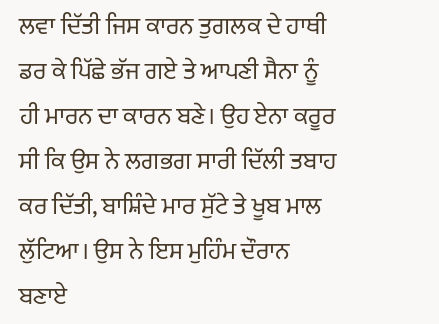ਲਵਾ ਦਿੱਤੀ ਜਿਸ ਕਾਰਨ ਤੁਗਲਕ ਦੇ ਹਾਥੀ ਡਰ ਕੇ ਪਿੱਛੇ ਭੱਜ ਗਏ ਤੇ ਆਪਣੀ ਸੈਨਾ ਨੂੰ ਹੀ ਮਾਰਨ ਦਾ ਕਾਰਨ ਬਣੇ। ਉਹ ਏਨਾ ਕਰੂਰ ਸੀ ਕਿ ਉਸ ਨੇ ਲਗਭਗ ਸਾਰੀ ਦਿੱਲੀ ਤਬਾਹ ਕਰ ਦਿੱਤੀ, ਬਾਸ਼ਿੰਦੇ ਮਾਰ ਸੁੱਟੇ ਤੇ ਖੂਬ ਮਾਲ ਲੁੱਟਿਆ। ਉਸ ਨੇ ਇਸ ਮੁਹਿੰਮ ਦੌਰਾਨ ਬਣਾਏ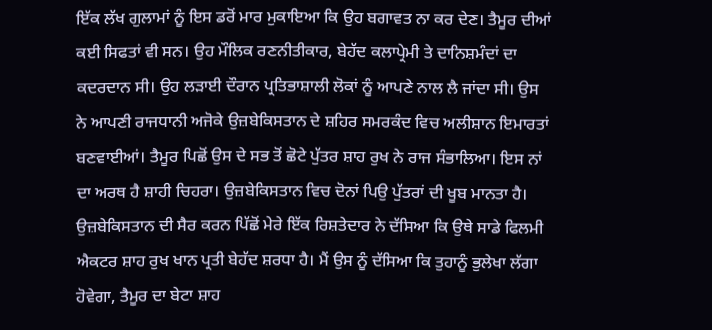ਇੱਕ ਲੱਖ ਗੁਲਾਮਾਂ ਨੂੰ ਇਸ ਡਰੋਂ ਮਾਰ ਮੁਕਾਇਆ ਕਿ ਉਹ ਬਗਾਵਤ ਨਾ ਕਰ ਦੇਣ। ਤੈਮੂਰ ਦੀਆਂ ਕਈ ਸਿਫਤਾਂ ਵੀ ਸਨ। ਉਹ ਮੌਲਿਕ ਰਣਨੀਤੀਕਾਰ, ਬੇਹੱਦ ਕਲਾਪ੍ਰੇਮੀ ਤੇ ਦਾਨਿਸ਼ਮੰਦਾਂ ਦਾ ਕਦਰਦਾਨ ਸੀ। ਉਹ ਲੜਾਈ ਦੌਰਾਨ ਪ੍ਰਤਿਭਾਸ਼ਾਲੀ ਲੋਕਾਂ ਨੂੰ ਆਪਣੇ ਨਾਲ ਲੈ ਜਾਂਦਾ ਸੀ। ਉਸ ਨੇ ਆਪਣੀ ਰਾਜਧਾਨੀ ਅਜੋਕੇ ਉਜ਼ਬੇਕਿਸਤਾਨ ਦੇ ਸ਼ਹਿਰ ਸਮਰਕੰਦ ਵਿਚ ਅਲੀਸ਼ਾਨ ਇਮਾਰਤਾਂ ਬਣਵਾਈਆਂ। ਤੈਮੂਰ ਪਿਛੋਂ ਉਸ ਦੇ ਸਭ ਤੋਂ ਛੋਟੇ ਪੁੱਤਰ ਸ਼ਾਹ ਰੁਖ ਨੇ ਰਾਜ ਸੰਭਾਲਿਆ। ਇਸ ਨਾਂ ਦਾ ਅਰਥ ਹੈ ਸ਼ਾਹੀ ਚਿਹਰਾ। ਉਜ਼ਬੇਕਿਸਤਾਨ ਵਿਚ ਦੋਨਾਂ ਪਿਉ ਪੁੱਤਰਾਂ ਦੀ ਖੂਬ ਮਾਨਤਾ ਹੈ। ਉਜ਼ਬੇਕਿਸਤਾਨ ਦੀ ਸੈਰ ਕਰਨ ਪਿੱਛੋਂ ਮੇਰੇ ਇੱਕ ਰਿਸ਼ਤੇਦਾਰ ਨੇ ਦੱਸਿਆ ਕਿ ਉਥੇ ਸਾਡੇ ਫਿਲਮੀ ਐਕਟਰ ਸ਼ਾਹ ਰੁਖ ਖਾਨ ਪ੍ਰਤੀ ਬੇਹੱਦ ਸ਼ਰਧਾ ਹੈ। ਮੈਂ ਉਸ ਨੂੰ ਦੱਸਿਆ ਕਿ ਤੁਹਾਨੂੰ ਭੁਲੇਖਾ ਲੱਗਾ ਹੋਵੇਗਾ, ਤੈਮੂਰ ਦਾ ਬੇਟਾ ਸ਼ਾਹ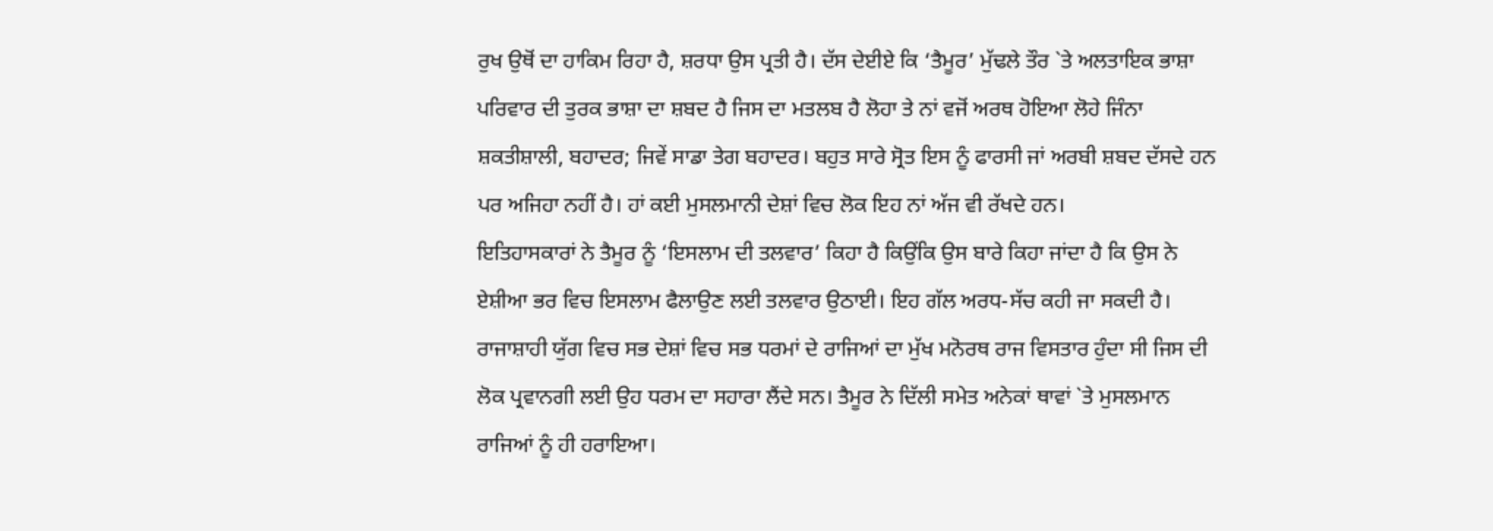ਰੁਖ ਉਥੋਂ ਦਾ ਹਾਕਿਮ ਰਿਹਾ ਹੈ, ਸ਼ਰਧਾ ਉਸ ਪ੍ਰਤੀ ਹੈ। ਦੱਸ ਦੇਈਏ ਕਿ ‘ਤੈਮੂਰ’ ਮੁੱਢਲੇ ਤੌਰ `ਤੇ ਅਲਤਾਇਕ ਭਾਸ਼ਾ ਪਰਿਵਾਰ ਦੀ ਤੁਰਕ ਭਾਸ਼ਾ ਦਾ ਸ਼ਬਦ ਹੈ ਜਿਸ ਦਾ ਮਤਲਬ ਹੈ ਲੋਹਾ ਤੇ ਨਾਂ ਵਜੋਂ ਅਰਥ ਹੋਇਆ ਲੋਹੇ ਜਿੰਨਾ ਸ਼ਕਤੀਸ਼ਾਲੀ, ਬਹਾਦਰ; ਜਿਵੇਂ ਸਾਡਾ ਤੇਗ ਬਹਾਦਰ। ਬਹੁਤ ਸਾਰੇ ਸ੍ਰੋਤ ਇਸ ਨੂੰ ਫਾਰਸੀ ਜਾਂ ਅਰਬੀ ਸ਼ਬਦ ਦੱਸਦੇ ਹਨ ਪਰ ਅਜਿਹਾ ਨਹੀਂ ਹੈ। ਹਾਂ ਕਈ ਮੁਸਲਮਾਨੀ ਦੇਸ਼ਾਂ ਵਿਚ ਲੋਕ ਇਹ ਨਾਂ ਅੱਜ ਵੀ ਰੱਖਦੇ ਹਨ।
ਇਤਿਹਾਸਕਾਰਾਂ ਨੇ ਤੈਮੂਰ ਨੂੰ ‘ਇਸਲਾਮ ਦੀ ਤਲਵਾਰ’ ਕਿਹਾ ਹੈ ਕਿਉਂਕਿ ਉਸ ਬਾਰੇ ਕਿਹਾ ਜਾਂਦਾ ਹੈ ਕਿ ਉਸ ਨੇ ਏਸ਼ੀਆ ਭਰ ਵਿਚ ਇਸਲਾਮ ਫੈਲਾਉਣ ਲਈ ਤਲਵਾਰ ਉਠਾਈ। ਇਹ ਗੱਲ ਅਰਧ-ਸੱਚ ਕਹੀ ਜਾ ਸਕਦੀ ਹੈ। ਰਾਜਾਸ਼ਾਹੀ ਯੁੱਗ ਵਿਚ ਸਭ ਦੇਸ਼ਾਂ ਵਿਚ ਸਭ ਧਰਮਾਂ ਦੇ ਰਾਜਿਆਂ ਦਾ ਮੁੱਖ ਮਨੋਰਥ ਰਾਜ ਵਿਸਤਾਰ ਹੁੰਦਾ ਸੀ ਜਿਸ ਦੀ ਲੋਕ ਪ੍ਰਵਾਨਗੀ ਲਈ ਉਹ ਧਰਮ ਦਾ ਸਹਾਰਾ ਲੈਂਦੇ ਸਨ। ਤੈਮੂਰ ਨੇ ਦਿੱਲੀ ਸਮੇਤ ਅਨੇਕਾਂ ਥਾਵਾਂ `ਤੇ ਮੁਸਲਮਾਨ ਰਾਜਿਆਂ ਨੂੰ ਹੀ ਹਰਾਇਆ।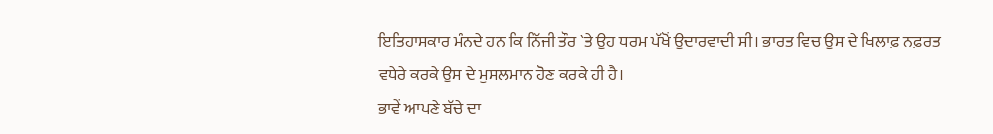ਇਤਿਹਾਸਕਾਰ ਮੰਨਦੇ ਹਨ ਕਿ ਨਿੱਜੀ ਤੌਰ `ਤੇ ਉਹ ਧਰਮ ਪੱਖੋਂ ਉਦਾਰਵਾਦੀ ਸੀ। ਭਾਰਤ ਵਿਚ ਉਸ ਦੇ ਖਿਲਾਫ਼ ਨਫ਼ਰਤ ਵਧੇਰੇ ਕਰਕੇ ਉਸ ਦੇ ਮੁਸਲਮਾਨ ਹੋਣ ਕਰਕੇ ਹੀ ਹੈ।
ਭਾਵੇਂ ਆਪਣੇ ਬੱਚੇ ਦਾ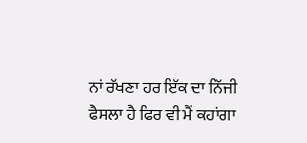ਨਾਂ ਰੱਖਣਾ ਹਰ ਇੱਕ ਦਾ ਨਿੱਜੀ ਫੈਸਲਾ ਹੈ ਫਿਰ ਵੀ ਮੈਂ ਕਹਾਂਗਾ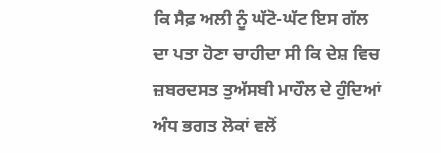ਕਿ ਸੈਫ਼ ਅਲੀ ਨੂੰ ਘੱਟੋ-ਘੱਟ ਇਸ ਗੱਲ ਦਾ ਪਤਾ ਹੋਣਾ ਚਾਹੀਦਾ ਸੀ ਕਿ ਦੇਸ਼ ਵਿਚ ਜ਼ਬਰਦਸਤ ਤੁਅੱਸਬੀ ਮਾਹੌਲ ਦੇ ਹੁੰਦਿਆਂ ਅੰਧ ਭਗਤ ਲੋਕਾਂ ਵਲੋਂ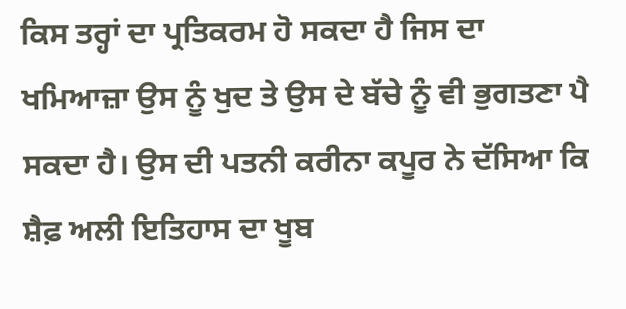ਕਿਸ ਤਰ੍ਹਾਂ ਦਾ ਪ੍ਰਤਿਕਰਮ ਹੋ ਸਕਦਾ ਹੈ ਜਿਸ ਦਾ ਖਮਿਆਜ਼ਾ ਉਸ ਨੂੰ ਖੁਦ ਤੇ ਉਸ ਦੇ ਬੱਚੇ ਨੂੰ ਵੀ ਭੁਗਤਣਾ ਪੈ ਸਕਦਾ ਹੈ। ਉਸ ਦੀ ਪਤਨੀ ਕਰੀਨਾ ਕਪੂਰ ਨੇ ਦੱਸਿਆ ਕਿ ਸ਼ੈਫ਼ ਅਲੀ ਇਤਿਹਾਸ ਦਾ ਖੂਬ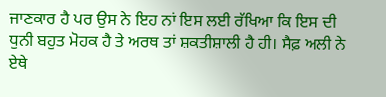ਜਾਣਕਾਰ ਹੈ ਪਰ ਉਸ ਨੇ ਇਹ ਨਾਂ ਇਸ ਲਈ ਰੱਖਿਆ ਕਿ ਇਸ ਦੀ ਧੁਨੀ ਬਹੁਤ ਮੋਹਕ ਹੈ ਤੇ ਅਰਥ ਤਾਂ ਸ਼ਕਤੀਸ਼ਾਲੀ ਹੈ ਹੀ। ਸੈਫ਼ ਅਲੀ ਨੇ ਏਥੇ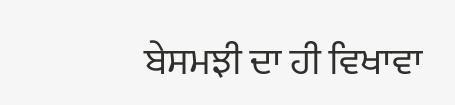ਬੇਸਮਝੀ ਦਾ ਹੀ ਵਿਖਾਵਾ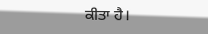ਕੀਤਾ ਹੈ।